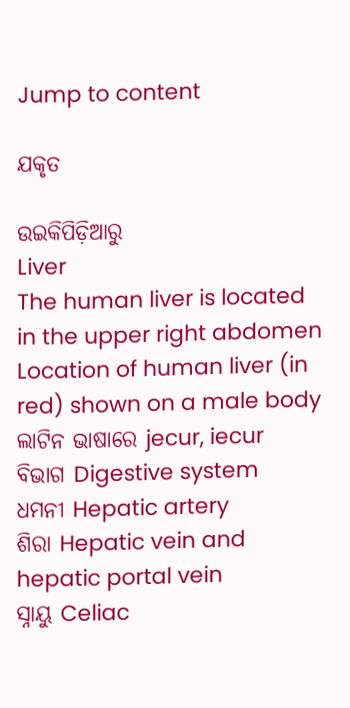Jump to content

ଯକୃତ

ଉଇକିପିଡ଼ିଆ‌ରୁ
Liver
The human liver is located in the upper right abdomen
Location of human liver (in red) shown on a male body
ଲାଟିନ ଭାଷାରେ jecur, iecur
ବିଭାଗ Digestive system
ଧମନୀ Hepatic artery
ଶିରା Hepatic vein and hepatic portal vein
ସ୍ନାୟୁ Celiac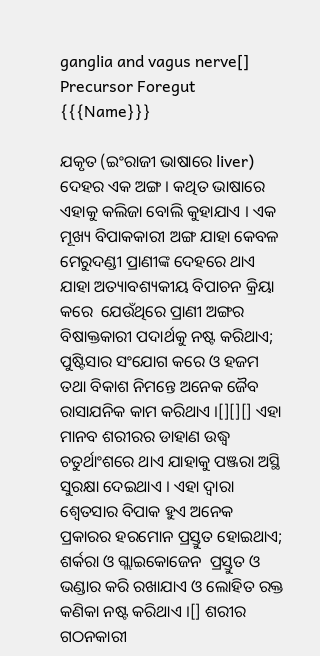ganglia and vagus nerve[]
Precursor Foregut
{{{Name}}}

ଯକୃତ (ଇଂରାଜୀ ଭାଷାରେ liver) ଦେହର ଏକ ଅଙ୍ଗ । କଥିତ ଭାଷାରେ ଏହାକୁ କଲିଜା ବୋଲି କୁହାଯାଏ । ଏକ ମୂଖ୍ୟ ବିପାକକାରୀ ଅଙ୍ଗ ଯାହା କେବଳ ମେରୁଦଣ୍ଡୀ ପ୍ରାଣୀଙ୍କ ଦେହରେ ଥାଏ ଯାହା ଅତ୍ୟାବଶ୍ୟକୀୟ ବିପାଚନ କ୍ରିୟା କରେ  ଯେଉଁଥିରେ ପ୍ରାଣୀ ଅଙ୍ଗର ବିଷାକ୍ତକାରୀ ପଦାର୍ଥକୁ ନଷ୍ଟ କରିଥାଏ; ପୁଷ୍ଟିସାର ସଂଯୋଗ କରେ ଓ ହଜମ ତଥା ବିକାଶ ନିମନ୍ତେ ଅନେକ ଜୈବ ରାସାଯନିକ କାମ କରିଥାଏ ।[][][] ଏହା ମାନବ ଶରୀରର ଡାହାଣ ଉଦ୍ଧ୍ଵ ଚତୁର୍ଥାଂଶରେ ଥାଏ ଯାହାକୁ ପଞ୍ଜରା ଅସ୍ଥି ସୁରକ୍ଷା ଦେଇଥାଏ । ଏହା ଦ୍ଵାରା ଶ୍ଵେତସାର ବିପାକ ହୁଏ ଅନେକ ପ୍ରକାରର ହରମୋନ ପ୍ରସ୍ତୁତ ହୋଇଥାଏ; ଶର୍କରା ଓ ଗ୍ଲାଇକୋଜେନ  ପ୍ରସ୍ତୁତ ଓ ଭଣ୍ଡାର କରି ରଖାଯାଏ ଓ ଲୋହିତ ରକ୍ତ କଣିକା ନଷ୍ଟ କରିଥାଏ ।[] ଶରୀର ଗଠନକାରୀ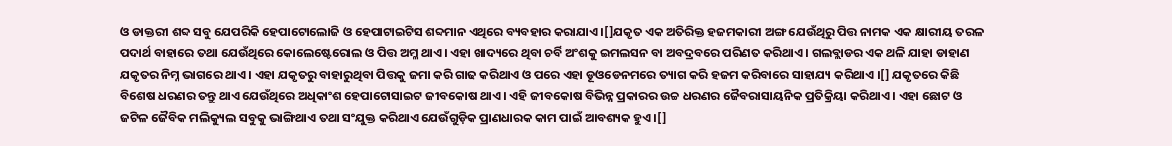ଓ ଡାକ୍ତରୀ ଶବ୍ଦ ସବୁ ଯେପରିକି ହେପାଟୋଲୋଜି ଓ ହେପାଟାଇଟିସ ଶବ୍ଦମାନ ଏଥିରେ ବ୍ୟବହାର କରାଯାଏ ।[]ଯକୃତ ଏକ ଅତିରିକ୍ତ ହଜମକାରୀ ଅଙ୍ଗ ଯେଉଁଥିରୁ ପିତ୍ତ ନାମକ ଏକ କ୍ଷାରୀୟ ତରଳ ପଦାର୍ଥ ବାହାରେ ତଥା ଯେଉଁଥିରେ କୋଲେଷ୍ଟେରୋଲ ଓ ପିତ୍ତ ଅମ୍ଳ ଥାଏ । ଏହା ଖାଦ୍ୟରେ ଥିବା ଚର୍ବି ଅଂଶକୁ ଇମଲସନ ବା ଅବଦ୍ରବରେ ପରିଣତ କରିଥାଏ । ଗଲବ୍ଲାଡର ଏକ ଥଳି ଯାହା ଡାହାଣ ଯକୃତର ନିମ୍ନ ଭାଗରେ ଥାଏ । ଏହା ଯକୃତରୁ ବାହାରୁଥିବା ପିତ୍ତକୁ ଜମା କରି ଗାଢ କରିଥାଏ ଓ ପରେ ଏହା ଡୂଓଡେନମରେ ତ୍ୟାଗ କରି ହଜମ କରିବାରେ ସାହାଯ୍ୟ କରିଥାଏ ।[] ଯକୃତରେ କିଛି ବିଶେଷ ଧରଣର ତନ୍ତୁ ଥାଏ ଯେଉଁଥିରେ ଅଧିକାଂଶ ହେପାଟୋସାଇଟ ଜୀବକୋଷ ଥାଏ । ଏହି ଜୀବକୋଷ ବିଭିନ୍ନ ପ୍ରକାରର ଉଚ୍ଚ ଧରଣର ଜୈବରାସାୟନିକ ପ୍ରତିକ୍ରିୟା କରିଥାଏ । ଏହା ଛୋଟ ଓ ଜଟିଳ ଜୈବିକ ମଲିକ୍ୟୁଲ ସବୁକୁ ଭାଙ୍ଗିଥାଏ ତଥା ସଂଯୁକ୍ତ କରିଥାଏ ଯେଉଁଗୁଡ଼ିକ ପ୍ରାଣଧାରକ କାମ ପାଇଁ ଆବଶ୍ୟକ ହୁଏ ।[]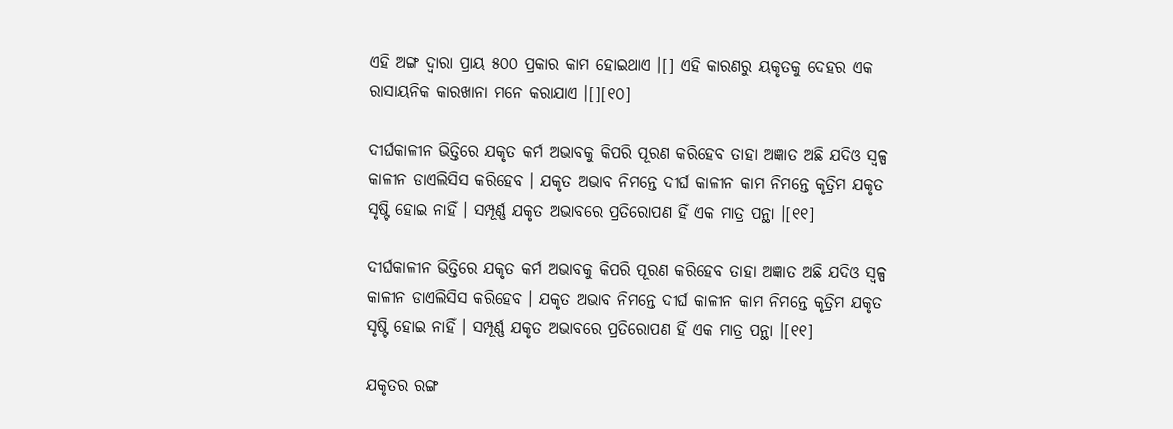ଏହି ଅଙ୍ଗ ଦ୍ୱାରା ପ୍ରାୟ ୫୦୦ ପ୍ରକାର କାମ ହୋଇଥାଏ ।[] ଏହି କାରଣରୁ ୟକୃତକୁ ଦେହର ଏକ ରାସାୟନିକ କାରଖାନା ମନେ କରାଯାଏ ।[][୧୦]

ଦୀର୍ଘକାଳୀନ ଭିତ୍ତିରେ ଯକୃତ କର୍ମ ଅଭାବକୁ କିପରି ପୂରଣ କରିହେବ ତାହା ଅଜ୍ଞାତ ଅଛି ଯଦିଓ ସ୍ଵଳ୍ପ କାଳୀନ ଡାଏଲିସିସ କରିହେବ । ଯକୃତ ଅଭାବ ନିମନ୍ତେ ଦୀର୍ଘ କାଳୀନ କାମ ନିମନ୍ତେ କୃତ୍ରିମ ଯକୃତ ସୃଷ୍ଟି ହୋଇ ନାହିଁ । ସମ୍ପୂର୍ଣ୍ଣ ଯକୃତ ଅଭାବରେ ପ୍ରତିରୋପଣ ହିଁ ଏକ ମାତ୍ର ପନ୍ଥା ।[୧୧]

ଦୀର୍ଘକାଳୀନ ଭିତ୍ତିରେ ଯକୃତ କର୍ମ ଅଭାବକୁ କିପରି ପୂରଣ କରିହେବ ତାହା ଅଜ୍ଞାତ ଅଛି ଯଦିଓ ସ୍ଵଳ୍ପ କାଳୀନ ଡାଏଲିସିସ କରିହେବ । ଯକୃତ ଅଭାବ ନିମନ୍ତେ ଦୀର୍ଘ କାଳୀନ କାମ ନିମନ୍ତେ କୃତ୍ରିମ ଯକୃତ ସୃଷ୍ଟି ହୋଇ ନାହିଁ । ସମ୍ପୂର୍ଣ୍ଣ ଯକୃତ ଅଭାବରେ ପ୍ରତିରୋପଣ ହିଁ ଏକ ମାତ୍ର ପନ୍ଥା ।[୧୧]

ଯକୃତର ରଙ୍ଗ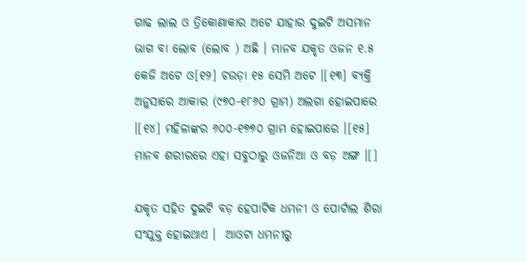ଗାଢ ଲାଲ ଓ ତ୍ରିକୋଣାକାର ଅଟେ ଯାହାର ଦୁଇଟି ଅସମାନ ଭାଗ ବା ଲୋବ (ଲୋବ ) ଅଛି । ମାନବ ଯକୃତ ଓଜନ ୧.୫ କେଜି ଅଟେ ଓ[୧୨] ଚଉଡ଼ା ୧୫ ସେମି ଅଟେ ।[୧୩] ବ୍ୟକ୍ତି ଅନୁସାରେ ଆକାର (୯୭୦-୧୮୬୦ ଗ୍ରାମ) ଅଲଗା ହୋଇପାରେ ।[୧୪] ମହିଳାଙ୍କର ୬୦୦-୧୭୭୦ ଗ୍ରାମ ହୋଇପାରେ ।[୧୫] ମାନବ ଶରୀରରେ ଏହା ସବୁଠାରୁ ଓଜନିଆ ଓ ବଡ଼ ଅଙ୍ଗ ।[]

ଯକୃତ ସହିତ ଦୁଇଟି ବଡ଼ ହେପାଟିକ ଧମନୀ ଓ ପୋର୍ଟାଲ ଶିରା ସଂଯୁକ୍ତ ହୋଇଥାଏ ।  ଆଓଟା ଧମନୀରୁ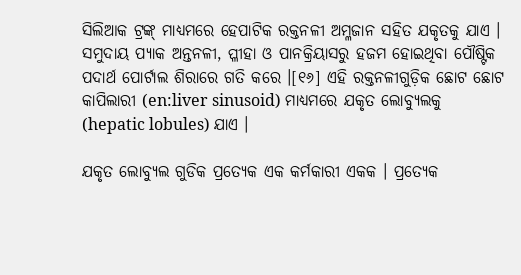ସିଲିଆକ ଟ୍ରଙ୍କ୍ ମାଧ୍ୟମରେ ହେପାଟିକ ରକ୍ତନଳୀ ଅମ୍ଳଜାନ ସହିତ ଯକୃତକୁ ଯାଏ ।  ସମୁଦାୟ ପ୍ୟାକ ଅନ୍ତନଳୀ, ପ୍ଳୀହା ଓ ପାନକ୍ରିୟାସରୁ ହଜମ ହୋଇଥିବା ପୌଷ୍ଟିକ ପଦାର୍ଥ ପୋର୍ଟାଲ ଶିରାରେ ଗତି କରେ ।[୧୬] ଏହି ରକ୍ତନଳୀଗୁଡ଼ିକ ଛୋଟ ଛୋଟ କାପିଲାରୀ (en:liver sinusoid) ମାଧ୍ୟମରେ ଯକୃତ ଲୋବ୍ୟୁଲକୁ (hepatic lobules) ଯାଏ ।

ଯକୃତ ଲୋବ୍ୟୁଲ ଗୁଡିକ ପ୍ରତ୍ୟେକ ଏକ କର୍ମକାରୀ ଏକକ । ପ୍ରତ୍ୟେକ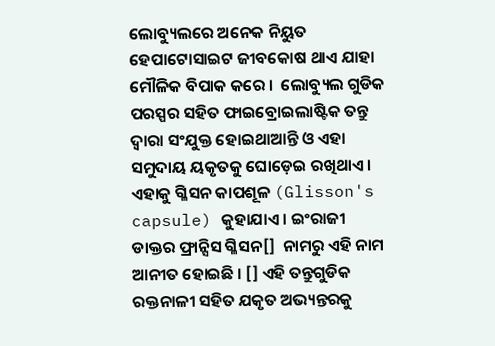ଲୋବ୍ୟୁଲରେ ଅନେକ ନିୟୁତ ହେପାଟୋସାଇଟ ଜୀବକୋଷ ଥାଏ ଯାହା ମୌଳିକ ବିପାକ କରେ ।  ଲୋବ୍ୟୁଲ ଗୁଡିକ ପରସ୍ପର ସହିତ ଫାଇବ୍ରୋଇଲାଷ୍ଟିକ ତନ୍ତୁ ଦ୍ଵାରା ସଂଯୁକ୍ତ ହୋଇଥାଆନ୍ତି ଓ ଏହା ସମୁଦାୟ ୟକୃତକୁ ଘୋଡ଼େଇ ରଖିଥାଏ । ଏହାକୁ ଗ୍ଳିସନ କାପଶୂଳ (Glisson's capsule) କୁହାଯାଏ । ଇଂରାଜୀ ଡାକ୍ତର ଫ୍ରାନ୍ସିସ ଗ୍ଳିସନ[]  ନାମରୁ ଏହି ନାମ ଆନୀତ ହୋଇଛି । [] ଏହି ତନ୍ତୁଗୁଡିକ ରକ୍ତନାଳୀ ସହିତ ଯକୃତ ଅଭ୍ୟନ୍ତରକୁ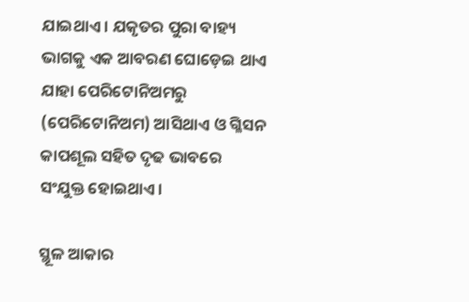ଯାଇଥାଏ । ଯକୃତର ପୁରା ବାହ୍ୟ ଭାଗକୁ ଏକ ଆବରଣ ଘୋଡ଼େଇ ଥାଏ ଯାହା ପେରିଟୋନିଅମରୁ (ପେରିଟୋନିଅମ) ଆସିଥାଏ ଓ ଗ୍ଳିସନ କାପଶୂଲ ସହିତ ଦୃଢ ଭାବରେ ସଂଯୁକ୍ତ ହୋଇଥାଏ ।

ସ୍ଥୂଳ ଆକାର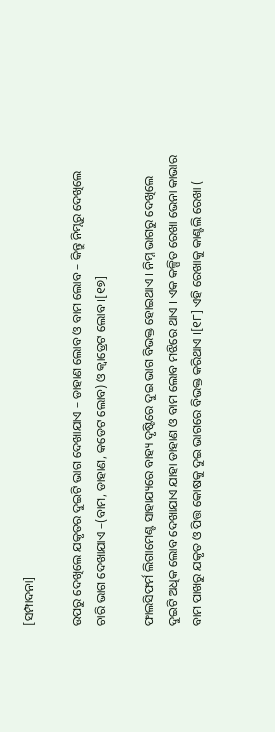[ସମ୍ପାଦନା]

ଉପରୁ ଦେଖିଲେ ଯକୃତର ଦୁଇଟି ଭାଗ ଦେଖାଯାଏ – ଡାହାଣ ଲୋବ ଓ ବାମ ଲୋବ – କିନ୍ତୁ ନିମ୍ନରୁ ଦେଖିଲେ ଚାରି ଭାଗ ଦେଖାଯାଏ –(ବାମ, ଡାହାଣ, କଡେଟ ଲୋବ) ଓ କ୍ଵାଡ୍ରେଟ ଲୋବ ।[୧୭]

ଫାଲସିଫର୍ମ ଲିଗାମେଣ୍ଟ ସାହାଯ୍ୟରେ ବାହ୍ୟ ଦୃଷ୍ଟିରେ ଦୁଇ ଭାଗ ବିଭକ୍ତ ହୋଇଥାଏ । ନିମ୍ନ ଭାଗରୁ ଦେଖିଲେ ଦୁଇଟି ଅଧିକ ଲୋବ ଦେଖାଯାଏ ଯାହା ଡାହାଣ ଓ ବାମ ଲୋବ ମଝିରେ ଥାଏ । ଏକ କଳ୍ପିତ ରେଖା ଭେନା କାଭାର ବାମ ପାଖରୁ ଯକୃତ ଓ ପିତ୍ତ କୋଷକୁ ଦୁଇ ଭାଗରେ ବିଭକ୍ତ କରିଥାଏ ।[୧୮] ଏହି ରେଖାକୁ କାଣ୍ଟଲି ରେଖା (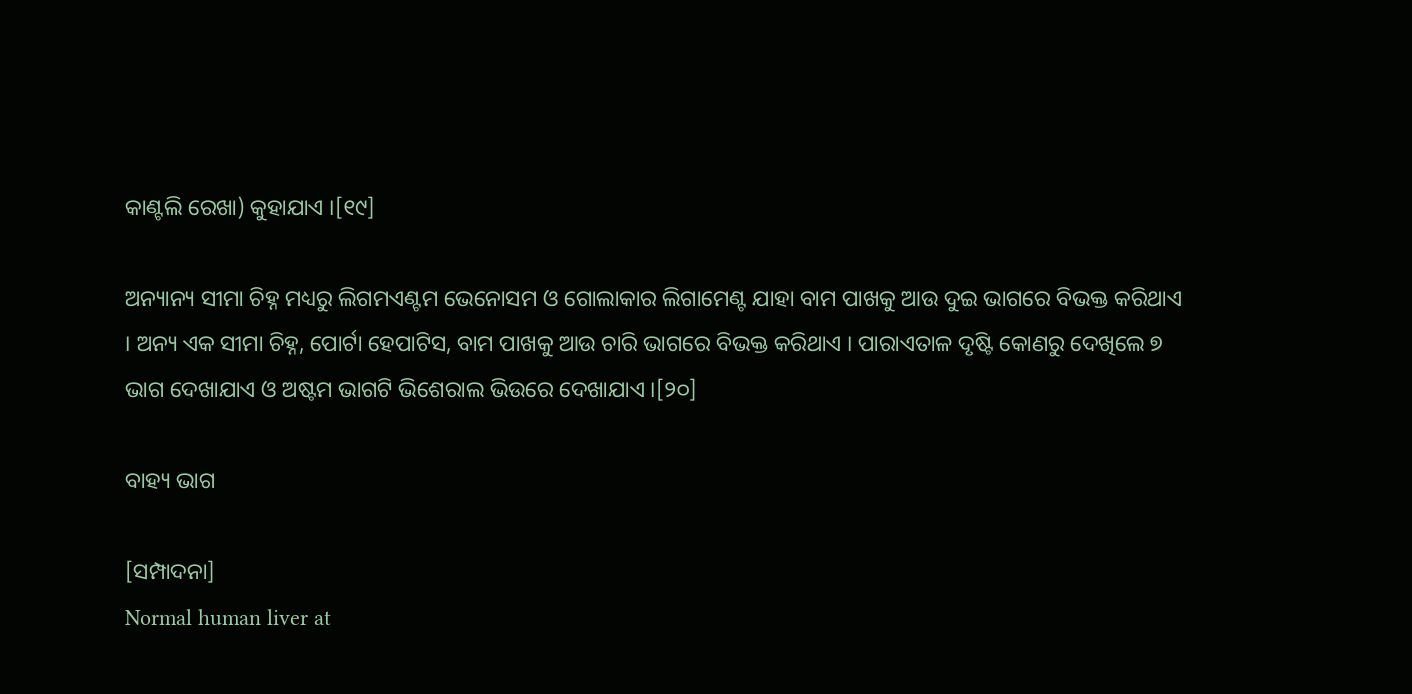କାଣ୍ଟଲି ରେଖା) କୁହାଯାଏ ।[୧୯]

ଅନ୍ୟାନ୍ୟ ସୀମା ଚିହ୍ନ ମଧ୍ୟରୁ ଲିଗମଏଣ୍ଟମ ଭେନୋସମ ଓ ଗୋଲାକାର ଲିଗାମେଣ୍ଟ ଯାହା ବାମ ପାଖକୁ ଆଉ ଦୁଇ ଭାଗରେ ବିଭକ୍ତ କରିଥାଏ । ଅନ୍ୟ ଏକ ସୀମା ଚିହ୍ନ, ପୋର୍ଟା ହେପାଟିସ, ବାମ ପାଖକୁ ଆଉ ଚାରି ଭାଗରେ ବିଭକ୍ତ କରିଥାଏ । ପାରାଏତାଳ ଦୃଷ୍ଟି କୋଣରୁ ଦେଖିଲେ ୭ ଭାଗ ଦେଖାଯାଏ ଓ ଅଷ୍ଟମ ଭାଗଟି ଭିଶେରାଲ ଭିଉରେ ଦେଖାଯାଏ ।[୨୦]

ବାହ୍ୟ ଭାଗ

[ସମ୍ପାଦନା]
Normal human liver at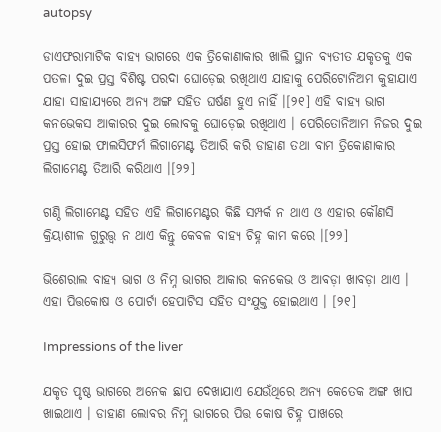autopsy

ଡାଏଫରାମାଟିକ ବାହ୍ୟ ଭାଗରେ ଏକ ତ୍ରିକୋଣାକାର ଖାଲି ସ୍ଥାନ ବ୍ୟତୀତ ଯକୃତକୁ ଏକ ପତଳା ଦୁଇ ପ୍ରସ୍ତ ବିଶିଷ୍ଟ ପରଦା ଘୋଡ଼େଇ ରଖିଥାଏ ଯାହାକୁ ପେରିଟୋନିଅମ କୁହାଯାଏ ଯାହା ସାହାଯ୍ୟରେ ଅନ୍ୟ ଅଙ୍ଗ ସହିତ ଘର୍ଷଣ ହୁଏ ନାହିଁ ।[୨୧] ଏହି ବାହ୍ୟ ଭାଗ କନଭେକସ ଆକାରର ଦୁଇ ଲୋବକୁ ଘୋଡ଼େଇ ରଖିଥାଏ । ପେରିତୋନିଆମ ନିଜର ଦୁଇ ପ୍ରସ୍ତ ହୋଇ ଫାଲସିଫର୍ମ ଲିଗାମେଣ୍ଟ ତିଆରି କରି ଡାହାଣ ତଥା ବାମ ତ୍ରିକୋଣାକାର ଲିଗାମେଣ୍ଟ ତିଆରି କରିଥାଏ ।[୨୨]

ଗଣ୍ଠି ଲିଗାମେଣ୍ଟ ସହିତ ଏହି ଲିଗାମେଣ୍ଟର କିଛି ସମ୍ପର୍କ ନ ଥାଏ ଓ ଏହାର କୌଣସି କ୍ରିୟାଶୀଳ ଗୁରୁତ୍ତ୍ଵ ନ ଥାଏ କିନ୍ତୁ କେବଳ ବାହ୍ୟ ଚିହ୍ନ କାମ କରେ ।[୨୨]

ଭିଶେରାଲ ବାହ୍ୟ ଭାଗ ଓ ନିମ୍ନ ଭାଗର ଆକାର କନକେଭ ଓ ଆବଡ଼ା ଖାବଡ଼ା ଥାଏ । ଏହା ପିତ୍ତକୋଷ ଓ ପୋର୍ଟା ହେପାଟିସ ସହିତ ସଂଯୁକ୍ତ ହୋଇଥାଏ । [୨୧]

Impressions of the liver

ଯକୃତ ପୃଷ୍ଠ ଭାଗରେ ଅନେକ ଛାପ ଦେଖାଯାଏ ଯେଉଁଥିରେ ଅନ୍ୟ କେତେକ ଅଙ୍ଗ ଖାପ ଖାଇଥାଏ । ଡାହାଣ ଲୋବର ନିମ୍ନ ଭାଗରେ ପିତ୍ତ କୋଷ ଚିହ୍ନ ପାଖରେ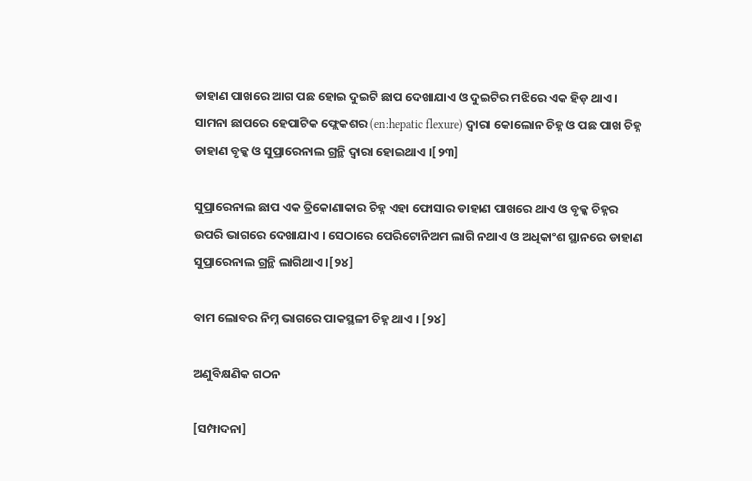ଡାହାଣ ପାଖରେ ଆଗ ପଛ ହୋଇ ଦୁଇଟି ଛାପ ଦେଖାଯାଏ ଓ ଦୁଇଟିର ମଝିରେ ଏକ ହିଡ଼ ଥାଏ । ସାମନା ଛାପରେ ହେପାଟିକ ଫ୍ଲେକଶର (en:hepatic flexure) ଦ୍ୱାରା କୋଲୋନ ଚିହ୍ନ ଓ ପଛ ପାଖ ଚିହ୍ନ ଡାହାଣ ବୃକ୍କ ଓ ସୁପ୍ରାରେନାଲ ଗ୍ରନ୍ଥି ଦ୍ଵାରା ହୋଇଥାଏ ।[୨୩]

ସୁପ୍ରାରେନାଲ ଛାପ ଏକ ତ୍ରିକୋଣାକାର ଚିହ୍ନ ଏହା ଫୋସାର ଡାହାଣ ପାଖରେ ଥାଏ ଓ ବୃକ୍କ ଚିହ୍ନର ଉପରି ଭାଗରେ ଦେଖାଯାଏ । ସେଠାରେ ପେରିଟୋନିଅମ ଲାଗି ନଥାଏ ଓ ଅଧିକାଂଶ ସ୍ଥାନରେ ଡାହାଣ ସୁପ୍ରାରେନାଲ ଗ୍ରନ୍ଥି ଲାଗିଥାଏ ।[୨୪]

ବାମ ଲୋବର ନିମ୍ନ ଭାଗରେ ପାକସ୍ଥଳୀ ଚିହ୍ନ ଥାଏ । [୨୪]

ଅଣୁବିକ୍ଷଣିକ ଗଠନ

[ସମ୍ପାଦନା]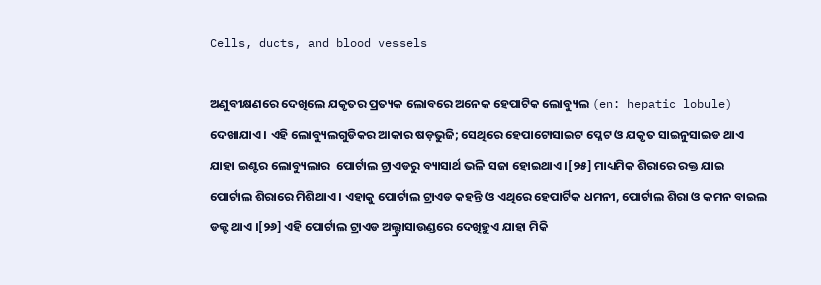Cells, ducts, and blood vessels

ଅଣୁବୀକ୍ଷଣରେ ଦେଖିଲେ ଯକୃତର ପ୍ରତ୍ୟକ ଲୋବରେ ଅନେକ ହେପାଟିକ ଲୋବ୍ୟୁଲ (en: hepatic lobule) ଦେଖାଯାଏ । ଏହି ଲୋବ୍ୟୁଲଗୁଡିକର ଆକାର ଷଡ଼ଭୁଜି; ସେଥିରେ ହେପାଟୋସାଇଟ ପ୍ଳେଟ ଓ ଯକୃତ ସାଇନୁସାଇଡ ଥାଏ ଯାହା ଇଣ୍ଟର ଲୋବ୍ୟୁଲାର  ପୋର୍ଟାଲ ଟ୍ରାଏଡରୁ ବ୍ୟାସାର୍ଥ ଭଳି ସଜା ହୋଇଥାଏ ।[୨୫] ମାଧ୍ୟମିକ ଶିରାରେ ରକ୍ତ ଯାଇ ପୋର୍ଟାଲ ଶିରାରେ ମିଶିଥାଏ । ଏହାକୁ ପୋର୍ଟାଲ ଟ୍ରାଏଡ କହନ୍ତି ଓ ଏଥିରେ ହେପାର୍ଟିକ ଧମନୀ, ପୋର୍ଟାଲ ଶିରା ଓ କମନ ବାଇଲ ଡକ୍ଟ ଥାଏ ।[୨୬] ଏହି ପୋର୍ଟାଲ ଟ୍ରାଏଡ ଅଲ୍ଟ୍ରାସାଉଣ୍ଡରେ ଦେଖିହୁଏ ଯାହା ମିକି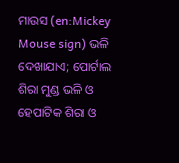ମାଉସ (en:Mickey Mouse sign) ଭଳି ଦେଖାଯାଏ; ପୋର୍ଟାଲ ଶିରା ମୁଣ୍ଡ ଭଳି ଓ ହେପାଟିକ ଶିରା ଓ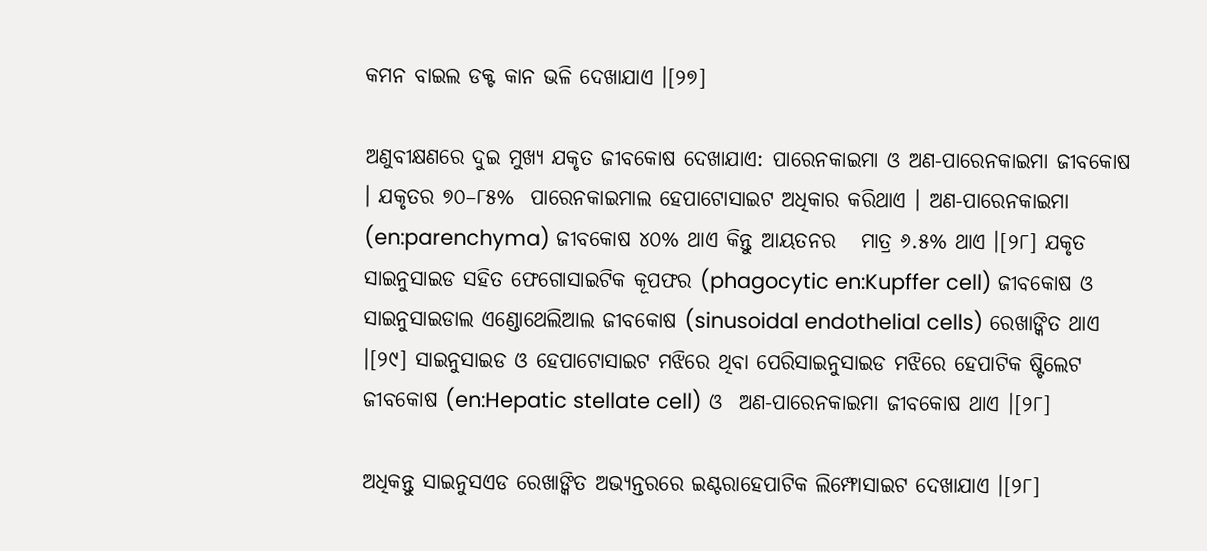କମନ ବାଇଲ ଡକ୍ଟ କାନ ଭଳି ଦେଖାଯାଏ ।[୨୭]

ଅଣୁବୀକ୍ଷଣରେ ଦୁଇ ମୁଖ୍ୟ ଯକୃତ ଜୀବକୋଷ ଦେଖାଯାଏ: ପାରେନକାଇମା ଓ ଅଣ-ପାରେନକାଇମା ଜୀବକୋଷ । ଯକୃତର ୭୦–୮୫%  ପାରେନକାଇମାଲ ହେପାଟୋସାଇଟ ଅଧିକାର କରିଥାଏ । ଅଣ-ପାରେନକାଇମା (en:parenchyma) ଜୀବକୋଷ ୪୦% ଥାଏ କିନ୍ତୁ ଆୟତନର   ମାତ୍ର ୬.୫% ଥାଏ ।[୨୮] ଯକୃତ ସାଇନୁସାଇଡ ସହିତ ଫେଗୋସାଇଟିକ କୂପଫର (phagocytic en:Kupffer cell) ଜୀବକୋଷ ଓ ସାଇନୁସାଇଡାଲ ଏଣ୍ଡୋଥେଲିଆଲ ଜୀବକୋଷ (sinusoidal endothelial cells) ରେଖାଙ୍କିତ ଥାଏ ।[୨୯] ସାଇନୁସାଇଡ ଓ ହେପାଟୋସାଇଟ ମଝିରେ ଥିବା ପେରିସାଇନୁସାଇଡ ମଝିରେ ହେପାଟିକ ଷ୍ଟିଲେଟ ଜୀବକୋଷ (en:Hepatic stellate cell) ଓ  ଅଣ-ପାରେନକାଇମା ଜୀବକୋଷ ଥାଏ ।[୨୮]

ଅଧିକନ୍ତୁ ସାଇନୁସଏଡ ରେଖାଙ୍କିତ ଅଭ୍ୟନ୍ତରରେ ଇଣ୍ଟରାହେପାଟିକ ଲିମ୍ଫୋସାଇଟ ଦେଖାଯାଏ ।[୨୮]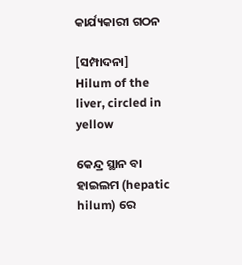କାର୍ଯ୍ୟକାରୀ ଗଠନ

[ସମ୍ପାଦନା]
Hilum of the liver, circled in yellow

କେନ୍ଦ୍ର ସ୍ଥାନ ବା ହାଇଲମ (hepatic hilum) ରେ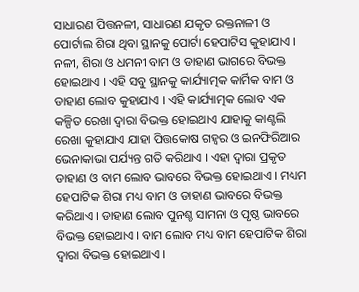ସାଧାରଣ ପିତ୍ତନଳୀ, ସାଧାରଣ ଯକୃତ ରକ୍ତନାଳୀ ଓ ପୋର୍ଟାଲ ଶିରା ଥିବା ସ୍ଥାନକୁ ପୋର୍ଟା ହେପାଟିସ କୁହାଯାଏ । ନଳୀ, ଶିରା ଓ ଧମନୀ ବାମ ଓ ଡାହାଣ ଭାଗରେ ବିଭକ୍ତ ହୋଇଥାଏ । ଏହି ସବୁ ସ୍ଥାନକୁ କାର୍ଯ୍ୟାତ୍ମକ କାର୍ମିକ ବାମ ଓ ଡାହାଣ ଲୋବ କୁହାଯାଏ । ଏହି କାର୍ଯ୍ୟାତ୍ମକ ଲୋବ ଏକ କଳ୍ପିତ ରେଖା ଦ୍ଵାରା ବିଭକ୍ତ ହୋଇଥାଏ ଯାହାକୁ କାଣ୍ଟଲି ରେଖା କୁହାଯାଏ ଯାହା ପିତ୍ତକୋଷ ଗହ୍ବର ଓ ଇନଫିରିଆର ଭେନାକାଭା ପର୍ଯ୍ୟନ୍ତ ଗତି କରିଥାଏ । ଏହା ଦ୍ଵାରା ପ୍ରକୃତ ଡାହାଣ ଓ ବାମ ଲୋବ ଭାବରେ ବିଭକ୍ତ ହୋଇଥାଏ । ମଧ୍ୟମ ହେପାଟିକ ଶିରା ମଧ୍ୟ ବାମ ଓ ଡାହାଣ ଭାବରେ ବିଭକ୍ତ କରିଥାଏ । ଡାହାଣ ଲୋବ ପୁନଶ୍ଚ ସାମନା ଓ ପୃଷ୍ଠ ଭାବରେ  ବିଭକ୍ତ ହୋଇଥାଏ । ବାମ ଲୋବ ମଧ୍ୟ ବାମ ହେପାଟିକ ଶିରା ଦ୍ଵାରା ବିଭକ୍ତ ହୋଇଥାଏ ।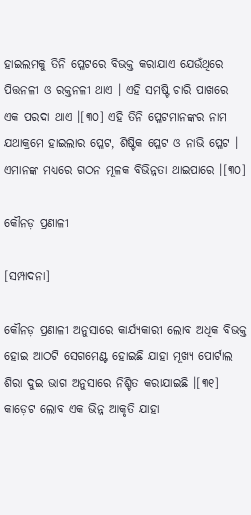ହାଇଲମକୁ ତିନି ପ୍ଳେଟରେ ବିଭକ୍ତ କରାଯାଏ ଯେଉଁଥିରେ ପିତ୍ତନଳୀ ଓ ରକ୍ତନଳୀ ଥାଏ । ଏହି ସମଷ୍ଟି ଚାରି ପାଖରେ ଏକ ପରଦା ଥାଏ ।[୩୦] ଏହି ତିନି ପ୍ଳେଟମାନଙ୍କର ନାମ ଯଥାକ୍ରମେ ହାଇଲାର ପ୍ଳେଟ, ଶିଷ୍ଟିକ ପ୍ଳେଟ ଓ ନାଭି ପ୍ଳେଟ । ଏମାନଙ୍କ ମଧ୍ୟରେ ଗଠନ ମୂଳକ ବିଭିନ୍ନତା ଥାଇପାରେ ।[୩୦]

କୌନଡ଼ ପ୍ରଣାଳୀ

[ସମ୍ପାଦନା]

କୌନଡ଼ ପ୍ରଣାଳୀ ଅନୁସାରେ କାର୍ଯ୍ୟକାରୀ ଲୋବ ଅଧିକ ବିଭକ୍ତ ହୋଇ ଆଠଟି ସେଗମେଣ୍ଟ ହୋଇଛି ଯାହା ମୂଖ୍ୟ ପୋର୍ଟାଲ ଶିରା ଦୁଇ ଭାଗ ଅନୁସାରେ ନିଶ୍ଚିତ କରାଯାଇଛି ।[୩୧] କାଡ଼େଟ ଲୋବ ଏକ ଭିନ୍ନ ଆକୃତି ଯାହା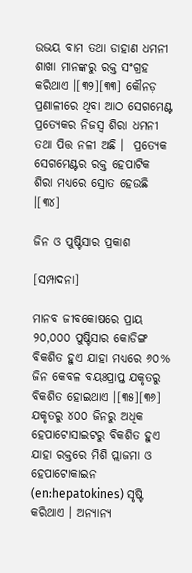ଉଭୟ ବାମ ତଥା ଡାହାଣ ଧମନୀ ଶାଖା ମାନଙ୍କରୁ ରକ୍ତ ସଂଗ୍ରହ କରିଥାଏ ।[୩୨][୩୩] କୌନଡ଼ ପ୍ରଣାଳୀରେ ଥିବା ଆଠ ସେଗମେଣ୍ଟ ପ୍ରତ୍ୟେକର ନିଜସ୍ବ ଶିରା ଧମନୀ ତଥା ପିତ୍ତ ନଳୀ ଅଛି ।  ପ୍ରତ୍ଯେକ ସେଗମେଣ୍ଟର ରକ୍ତ ହେପାଟିକ ଶିରା ମଧ୍ୟରେ ସ୍ରୋତ ହେଉଛି ।[୩୪]

ଜିନ ଓ ପୁଷ୍ଟିସାର ପ୍ରକାଶ

[ସମ୍ପାଦନା]

ମାନବ ଜୀବକୋଷରେ ପ୍ରାୟ ୨୦,୦୦୦ ପୁଷ୍ଟିସାର କୋଡିଙ୍ଗ ବିକଶିତ ହୁଏ ଯାହା ମଧ୍ୟରେ ୬୦% ଜିନ କେବଳ ବୟଃପ୍ରାପ୍ତ ଯକୃତରୁ ବିକଶିତ ହୋଇଥାଏ ।[୩୫][୩୬] ଯକୃତରୁ ୪୦୦ ଜିନରୁ ଅଧିକ ହେପାଟୋସାଇଟରୁ ବିକଶିତ ହୁଏ ଯାହା ରକ୍ତରେ ମିଶି ପ୍ଲାଜମା ଓ ହେପାଟୋକାଇନ (en:hepatokines) ସୃଷ୍ଟି କରିଥାଏ । ଅନ୍ୟାନ୍ୟ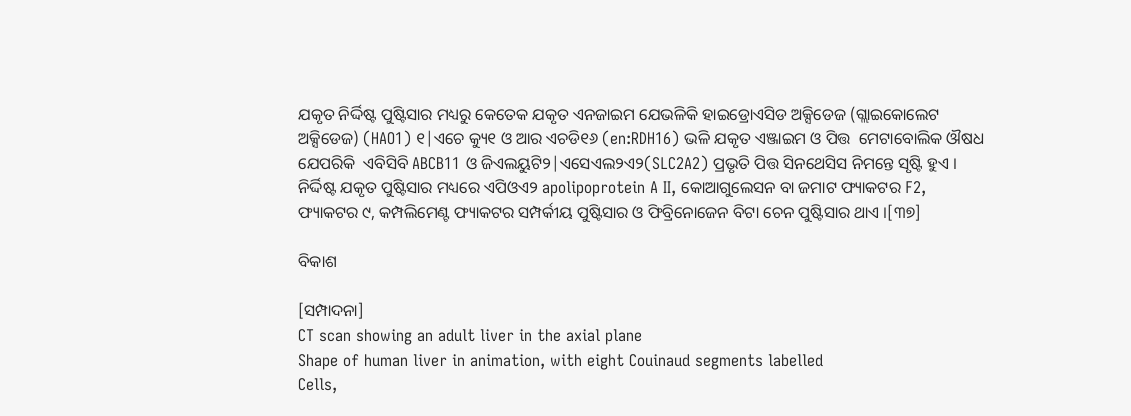ଯକୃତ ନିର୍ଦ୍ଦିଷ୍ଟ ପୁଷ୍ଟିସାର ମଧ୍ୟରୁ କେତେକ ଯକୃତ ଏନଜାଇମ ଯେଭଳିକି ହାଇଡ୍ରୋଏସିଡ ଅକ୍ସିଡେଜ (ଗ୍ଲାଇକୋଲେଟ  ଅକ୍ସିଡେଜ) (HAO1) ୧|ଏଚେ କ୍ୟୁ୧ ଓ ଆର ଏଚଡି୧୬ (en:RDH16) ଭଳି ଯକୃତ ଏଞ୍ଜାଇମ ଓ ପିତ୍ତ  ମେଟାବୋଲିକ ଔଷଧ ଯେପରିକି  ଏବିସିବି ABCB11 ଓ ଜିଏଲୟୁଟି୨|ଏସେଏଲ୨ଏ୨(SLC2A2) ପ୍ରଭୃତି ପିତ୍ତ ସିନଥେସିସ ନିମନ୍ତେ ସୃଷ୍ଟି ହୁଏ । ନିର୍ଦ୍ଦିଷ୍ଟ ଯକୃତ ପୁଷ୍ଟିସାର ମଧ୍ୟରେ ଏପିଓଏ୨ apolipoprotein A II, କୋଆଗୁଲେସନ ବା ଜମାଟ ଫ୍ୟାକଟର F2, ଫ୍ୟାକଟର ୯, କମ୍ପଲିମେଣ୍ଟ ଫ୍ୟାକଟର ସମ୍ପର୍କୀୟ ପୁଷ୍ଟିସାର ଓ ଫିବ୍ରିନୋଜେନ ବିଟା ଚେନ ପୁଷ୍ଟିସାର ଥାଏ ।[୩୭]

ବିକାଶ

[ସମ୍ପାଦନା]
CT scan showing an adult liver in the axial plane
Shape of human liver in animation, with eight Couinaud segments labelled
Cells,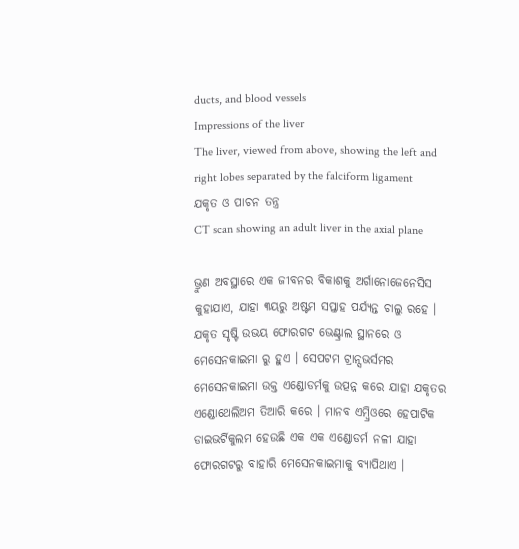ducts, and blood vessels
Impressions of the liver
The liver, viewed from above, showing the left and right lobes separated by the falciform ligament
ଯକୃତ ଓ ପାଚନ ତନ୍ତ୍ର
CT scan showing an adult liver in the axial plane

ଭ୍ରୁଣ ଅବସ୍ଥାରେ ଏକ ଜୀବନର ବିକାଶକୁ ଅର୍ଗାନୋଜେନେସିସ କୁହାଯାଏ, ଯାହା ୩ୟରୁ ଅଷ୍ଟମ ସପ୍ତାହ ପର୍ଯ୍ୟନ୍ତ ଚାଲୁ ରହେ । ଯକୃତ ସୃଷ୍ଟି ଉଭୟ ଫୋରଗଟ ଭେଣ୍ଟ୍ରାଲ ସ୍ଥାନରେ ଓ ମେସେନକାଇମା ରୁ ହୁଏ । ସେପଟମ ଟ୍ରାନ୍ସଭର୍ସମର ମେସେନକାଇମା ଉକ୍ତ ଏଣ୍ଡୋଡର୍ମକୁ ଉତ୍ପନ୍ନ କରେ ଯାହା ଯକୃତର ଏଣ୍ଡୋଥେଲିଅମ ତିଆରି କରେ । ମାନବ ଏମ୍ବ୍ରିଓରେ ହେପାଟିକ ଡାଇଭର୍ଟିକୁଲମ ହେଉଛି ଏକ ଏକ ଏଣ୍ଡୋଡର୍ମ ନଳୀ ଯାହା ଫୋରଗଟରୁ ବାହାରି ମେସେନକାଇମାକୁ ବ୍ୟାପିଥାଏ ।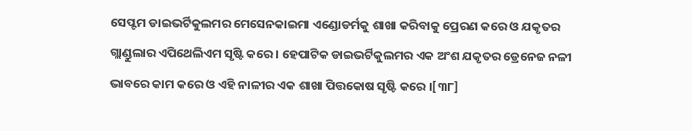ସେପ୍ଟମ ଡାଇଭର୍ଟିକୁଲମର ମେସେନକାଇମା ଏଣ୍ଡୋଡର୍ମକୁ ଶାଖା କରିବାକୁ ପ୍ରେରଣ କରେ ଓ ଯକୃତର ଗ୍ଲାଣ୍ଡୁଲାର ଏପିଥେଲିଏମ ସୃଷ୍ଟି କରେ । ହେପାଟିକ ଡାଇଭର୍ଟିକୁଲମର ଏକ ଅଂଶ ଯକୃତର ଡ୍ରେନେଜ ନଳୀ ଭାବରେ କାମ କରେ ଓ ଏହି ନାଳୀର ଏକ ଶାଖା ପିତ୍ତକୋଷ ସୃଷ୍ଟି କରେ ।[୩୮]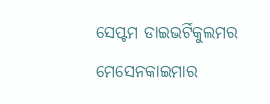ସେପ୍ଟମ ଡାଇଭର୍ଟିକୁଲମର ମେସେନକାଇମାର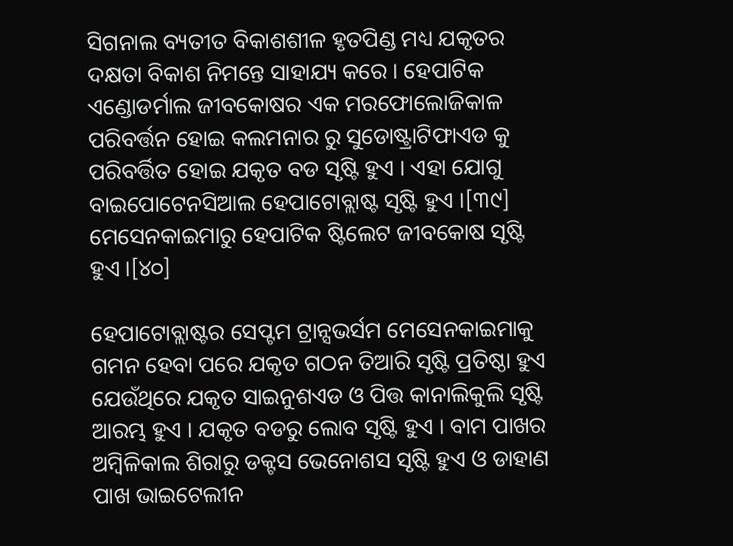ସିଗନାଲ ବ୍ୟତୀତ ବିକାଶଶୀଳ ହୃତପିଣ୍ଡ ମଧ୍ୟ ଯକୃତର ଦକ୍ଷତା ବିକାଶ ନିମନ୍ତେ ସାହାଯ୍ୟ କରେ । ହେପାଟିକ ଏଣ୍ଡୋଡର୍ମାଲ ଜୀବକୋଷର ଏକ ମରଫୋଲୋଜିକାଳ ପରିବର୍ତ୍ତନ ହୋଇ କଲମନାର ରୁ ସୁଡୋଷ୍ଟ୍ରାଟିଫାଏଡ କୁ ପରିବର୍ତ୍ତିତ ହୋଇ ଯକୃତ ବଡ ସୃଷ୍ଟି ହୁଏ । ଏହା ଯୋଗୁ ବାଇପୋଟେନସିଆଲ ହେପାଟୋବ୍ଲାଷ୍ଟ ସୃଷ୍ଟି ହୁଏ ।[୩୯] ମେସେନକାଇମାରୁ ହେପାଟିକ ଷ୍ଟିଲେଟ ଜୀବକୋଷ ସୃଷ୍ଟି ହୁଏ ।[୪୦]

ହେପାଟୋବ୍ଲାଷ୍ଟର ସେପ୍ଟମ ଟ୍ରାନ୍ସଭର୍ସମ ମେସେନକାଇମାକୁ ଗମନ ହେବା ପରେ ଯକୃତ ଗଠନ ତିଆରି ସୃଷ୍ଟି ପ୍ରତିଷ୍ଠା ହୁଏ ଯେଉଁଥିରେ ଯକୃତ ସାଇନୁଶଏଡ ଓ ପିତ୍ତ କାନାଲିକୁଲି ସୃଷ୍ଟି ଆରମ୍ଭ ହୁଏ । ଯକୃତ ବଡରୁ ଲୋବ ସୃଷ୍ଟି ହୁଏ । ବାମ ପାଖର ଅମ୍ବିଳିକାଲ ଶିରାରୁ ଡକ୍ଟସ ଭେନୋଶସ ସୃଷ୍ଟି ହୁଏ ଓ ଡାହାଣ ପାଖ ଭାଇଟେଲୀନ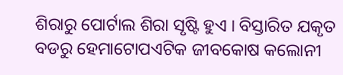ଶିରାରୁ ପୋର୍ଟାଲ ଶିରା ସୃଷ୍ଟି ହୁଏ । ବିସ୍ତାରିତ ଯକୃତ ବଡରୁ ହେମାଟୋପଏଟିକ ଜୀବକୋଷ କଲୋନୀ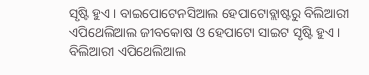ସୃଷ୍ଟି ହୁଏ । ବାଇପୋଟେନସିଆଲ ହେପାଟୋବ୍ଲାଷ୍ଟରୁ ବିଲିଆରୀ ଏପିଥେଲିଆଲ ଜୀବକୋଷ ଓ ହେପାଟୋ ସାଇଟ ସୃଷ୍ଟି ହୁଏ । ବିଲିଆରୀ ଏପିଥେଲିଆଲ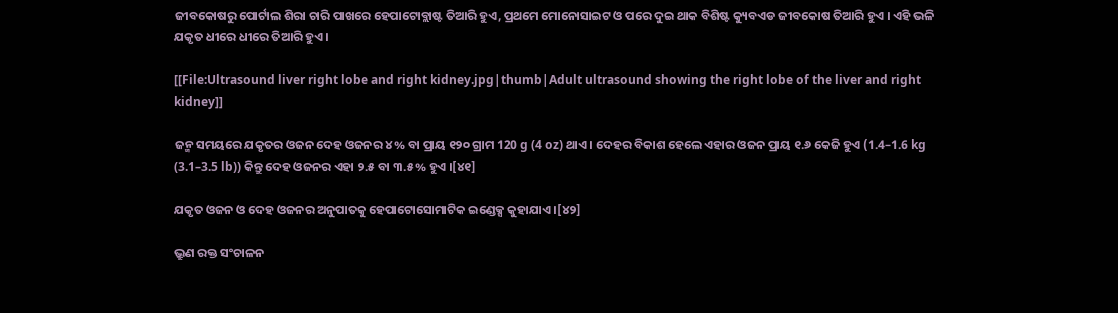ଜୀବକୋଷରୁ ପୋର୍ଟାଲ ଶିରା ଚାରି ପାଖରେ ହେପାଟୋବ୍ଲାଷ୍ଟ ତିଆରି ହୁଏ, ପ୍ରଥମେ ମୋନୋସାଇଟ ଓ ପରେ ଦୁଇ ଥାକ ବିଶିଷ୍ଟ କ୍ୟୁବଏଡ ଜୀବକୋଷ ତିଆରି ହୁଏ । ଏହି ଭଳି ଯକୃତ ଧୀରେ ଧୀରେ ତିଆରି ହୁଏ ।

[[File:Ultrasound liver right lobe and right kidney.jpg|thumb|Adult ultrasound showing the right lobe of the liver and right kidney]]

ଜନ୍ମ ସମୟରେ ଯକୃତର ଓଜନ ଦେହ ଓଜନର ୪% ବା ପ୍ରାୟ ୧୨୦ ଗ୍ରାମ 120 g (4 oz) ଥାଏ । ଦେହର ବିକାଶ ହେଲେ ଏହାର ଓଜନ ପ୍ରାୟ ୧.୬ କେଜି ହୁଏ (1.4–1.6 kg (3.1–3.5 lb)) କିନ୍ତୁ ଦେହ ଓଜନର ଏହା ୨.୫ ବା ୩.୫% ହୁଏ ।[୪୧]

ଯକୃତ ଓଜନ ଓ ଦେହ ଓଜନର ଅନୁପାତକୁ ହେପାଟୋସୋମାଟିକ ଇଣ୍ଡେକ୍ସ କୁହାଯାଏ ।[୪୨]

ଭ୍ରୁଣ ରକ୍ତ ସଂଚାଳନ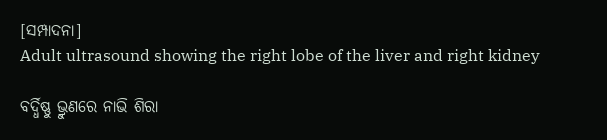[ସମ୍ପାଦନା]
Adult ultrasound showing the right lobe of the liver and right kidney

ବର୍ଦ୍ଧିଷ୍ଣୁ ଭ୍ରୁଣରେ ନାଭି ଶିରା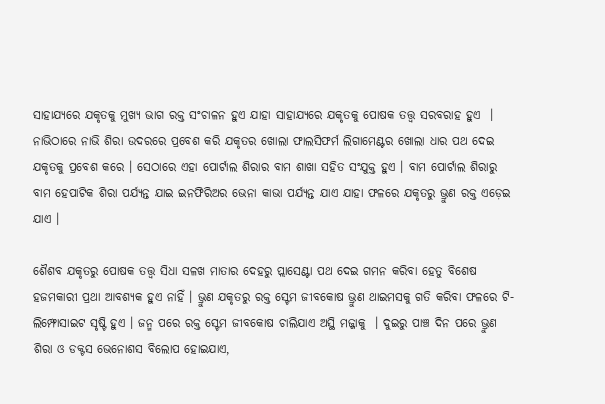ସାହାଯ୍ୟରେ ଯକୃତକୁ ମୁଖ୍ୟ ଭାଗ ରକ୍ତ ସଂଚାଳନ ହୁଏ ଯାହା ସାହାଯ୍ୟରେ ଯକୃତକୁ ପୋଷକ ତତ୍ତ୍ଵ ସରବରାହ ହୁଏ  । ନାଭିଠାରେ ନାଭି ଶିରା ଉଦରରେ ପ୍ରବେଶ କରି ଯକୃତର ଖୋଲା ଫାଲସିଫର୍ମ ଲିଗାମେଣ୍ଟର ଖୋଲା ଧାର ପଥ ଦେଇ ଯକୃତକୁ ପ୍ରବେଶ କରେ । ସେଠାରେ ଏହା ପୋର୍ଟାଲ ଶିରାର ବାମ ଶାଖା ସହିତ ସଂଯୁକ୍ତ ହୁଏ । ବାମ ପୋର୍ଟାଲ ଶିରାରୁ ବାମ ହେପାଟିକ ଶିରା ପର୍ଯ୍ୟନ୍ତ ଯାଇ ଇନଫିରିଅର ଭେନା କାଭା ପର୍ଯ୍ୟନ୍ତ ଯାଏ ଯାହା ଫଳରେ ଯକୃତରୁ ଭ୍ରୁଣ ରକ୍ତ ଏଡ଼େଇ ଯାଏ ।

ଶୈଶବ ଯକୃତରୁ ପୋଷକ ତତ୍ତ୍ଵ ସିଧା ସଳଖ ମାତାର ଦେହରୁ ପ୍ଲାସେଣ୍ଟା ପଥ ଦେଇ ଗମନ କରିବା ହେତୁ ବିଶେଷ ହଜମକାରୀ ପ୍ରଥା ଆବଶ୍ୟକ ହୁଏ ନାହିଁ । ଭ୍ରୁଣ ଯକୃତରୁ ରକ୍ତ ସ୍ଟେମ ଜୀବକୋଷ ଭ୍ରୁଣ ଥାଇମସକୁ ଗତି କରିବା ଫଳରେ ଟି-ଲିମ୍ଫୋସାଇଟ ସୃଷ୍ଟି ହୁଏ । ଜନ୍ମ ପରେ ରକ୍ତ ସ୍ଟେମ ଜୀବକୋଷ ଚାଲିଯାଏ ଅସ୍ଥି ମଜ୍ଜାକୁ  । ଦୁଇରୁ ପାଞ୍ଚ ଦିନ ପରେ ଭ୍ରୁଣ ଶିରା ଓ ଡକ୍ଟସ ଭେନୋଶସ ବିଲୋପ ହୋଇଯାଏ,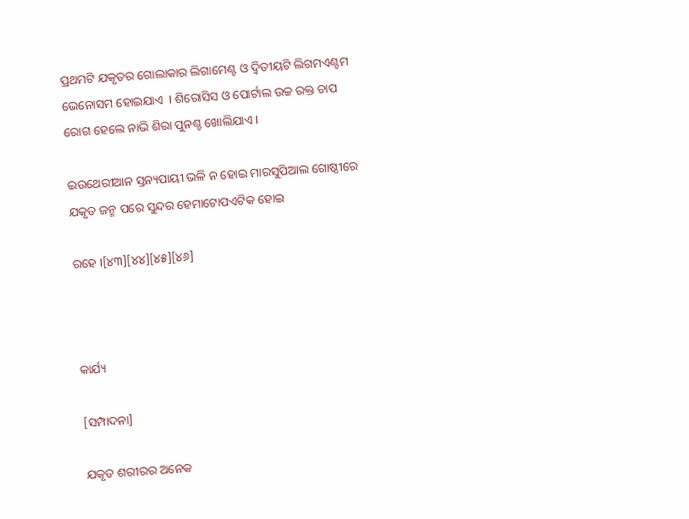ପ୍ରଥମଟି ଯକୃତର ଗୋଲାକାର ଲିଗାମେଣ୍ଟ ଓ ଦ୍ଵିତୀୟଟି ଲିଗମଏଣ୍ଟମ ଭେନୋସମ ହୋଇଯାଏ  । ଶିରୋସିସ ଓ ପୋର୍ଟାଲ ଉଚ୍ଚ ରକ୍ତ ଚାପ ରୋଗ ହେଲେ ନାଭି ଶିରା ପୁନଶ୍ଚ ଖୋଲିଯାଏ ।

ଇଉଥେରୀଆନ ସ୍ତନ୍ୟପାୟୀ ଭଳି ନ ହୋଇ ମାରସୁପିଆଲ ଗୋଷ୍ଠୀରେ ଯକୃତ ଜନ୍ମ ପରେ ସୁନ୍ଦର ହେମାଟୋପଏଟିକ ହୋଇ

ରହେ ।[୪୩][୪୪][୪୫][୪୬]



କାର୍ଯ୍ୟ

[ସମ୍ପାଦନା]

ଯକୃତ ଶରୀରର ଅନେକ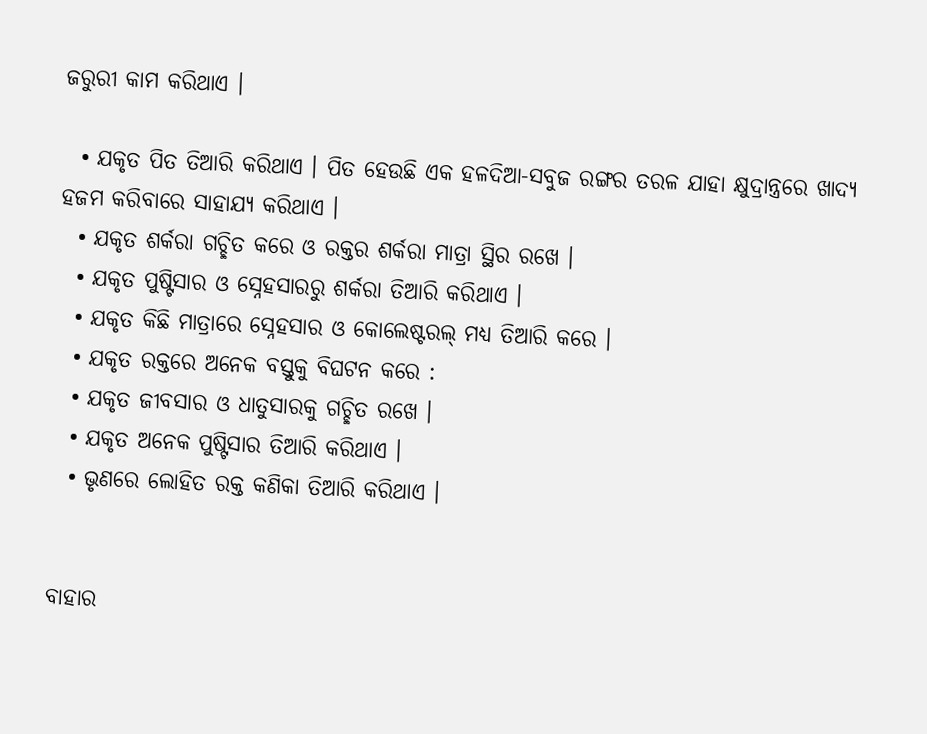ଜରୁରୀ କାମ କରିଥାଏ ।

  • ଯକୃତ ପିତ ତିଆରି କରିଥାଏ । ପିତ ହେଉଛି ଏକ ହଳଦିଆ-ସବୁଜ ରଙ୍ଗର ତରଳ ଯାହା କ୍ଷୁଦ୍ରାନ୍ତ୍ରରେ ଖାଦ୍ୟ ହଜମ କରିବାରେ ସାହାଯ୍ୟ କରିଥାଏ ।
  • ଯକୃତ ଶର୍କରା ଗଚ୍ଛିତ କରେ ଓ ରକ୍ତର ଶର୍କରା ମାତ୍ରା ସ୍ଥିର ରଖେ ।
  • ଯକୃତ ପୁଷ୍ଟିସାର ଓ ସ୍ନେହସାରରୁ ଶର୍କରା ତିଆରି କରିଥାଏ ।
  • ଯକୃତ କିଛି ମାତ୍ରାରେ ସ୍ନେହସାର ଓ କୋଲେଷ୍ଟରଲ୍ ମଧ୍ୟ ତିଆରି କରେ ।
  • ଯକୃତ ରକ୍ତରେ ଅନେକ ବସ୍ତୁକୁ ବିଘଟନ କରେ :
  • ଯକୃତ ଜୀବସାର ଓ ଧାତୁସାରକୁ ଗଚ୍ଛିତ ରଖେ ।
  • ଯକୃତ ଅନେକ ପୁଷ୍ଟିସାର ତିଆରି କରିଥାଏ ।
  • ଭୃଣରେ ଲୋହିତ ରକ୍ତ କଣିକା ତିଆରି କରିଥାଏ ।


ବାହାର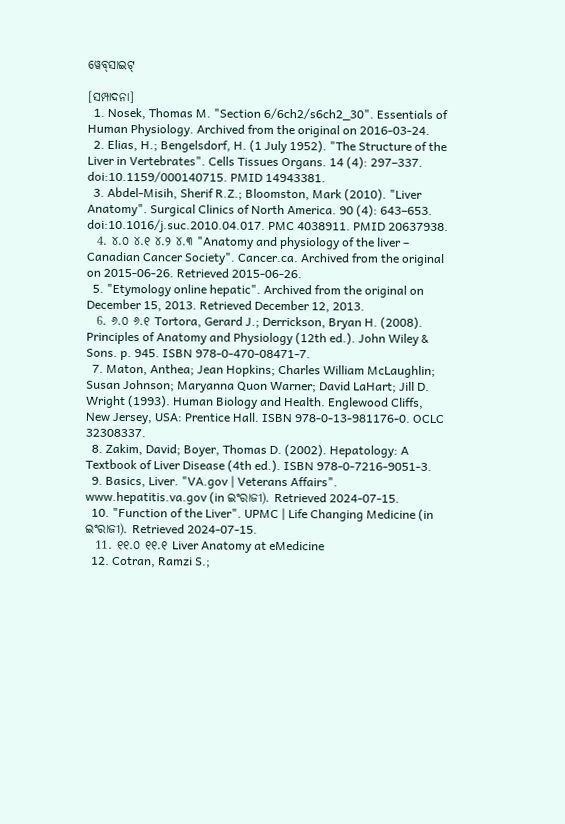ୱେବ୍‌ସାଇଟ୍‌

[ସମ୍ପାଦନା]
  1. Nosek, Thomas M. "Section 6/6ch2/s6ch2_30". Essentials of Human Physiology. Archived from the original on 2016-03-24.
  2. Elias, H.; Bengelsdorf, H. (1 July 1952). "The Structure of the Liver in Vertebrates". Cells Tissues Organs. 14 (4): 297–337. doi:10.1159/000140715. PMID 14943381.
  3. Abdel-Misih, Sherif R.Z.; Bloomston, Mark (2010). "Liver Anatomy". Surgical Clinics of North America. 90 (4): 643–653. doi:10.1016/j.suc.2010.04.017. PMC 4038911. PMID 20637938.
  4. ୪.୦ ୪.୧ ୪.୨ ୪.୩ "Anatomy and physiology of the liver – Canadian Cancer Society". Cancer.ca. Archived from the original on 2015-06-26. Retrieved 2015-06-26.
  5. "Etymology online hepatic". Archived from the original on December 15, 2013. Retrieved December 12, 2013.
  6. ୬.୦ ୬.୧ Tortora, Gerard J.; Derrickson, Bryan H. (2008). Principles of Anatomy and Physiology (12th ed.). John Wiley & Sons. p. 945. ISBN 978-0-470-08471-7.
  7. Maton, Anthea; Jean Hopkins; Charles William McLaughlin; Susan Johnson; Maryanna Quon Warner; David LaHart; Jill D. Wright (1993). Human Biology and Health. Englewood Cliffs, New Jersey, USA: Prentice Hall. ISBN 978-0-13-981176-0. OCLC 32308337.
  8. Zakim, David; Boyer, Thomas D. (2002). Hepatology: A Textbook of Liver Disease (4th ed.). ISBN 978-0-7216-9051-3.
  9. Basics, Liver. "VA.gov | Veterans Affairs". www.hepatitis.va.gov (in ଇଂରାଜୀ). Retrieved 2024-07-15.
  10. "Function of the Liver". UPMC | Life Changing Medicine (in ଇଂରାଜୀ). Retrieved 2024-07-15.
  11. ୧୧.୦ ୧୧.୧ Liver Anatomy at eMedicine
  12. Cotran, Ramzi S.;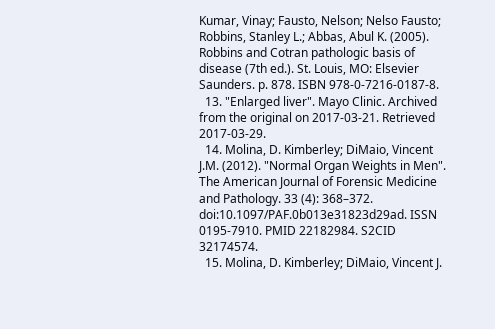Kumar, Vinay; Fausto, Nelson; Nelso Fausto; Robbins, Stanley L.; Abbas, Abul K. (2005). Robbins and Cotran pathologic basis of disease (7th ed.). St. Louis, MO: Elsevier Saunders. p. 878. ISBN 978-0-7216-0187-8.
  13. "Enlarged liver". Mayo Clinic. Archived from the original on 2017-03-21. Retrieved 2017-03-29.
  14. Molina, D. Kimberley; DiMaio, Vincent J.M. (2012). "Normal Organ Weights in Men". The American Journal of Forensic Medicine and Pathology. 33 (4): 368–372. doi:10.1097/PAF.0b013e31823d29ad. ISSN 0195-7910. PMID 22182984. S2CID 32174574.
  15. Molina, D. Kimberley; DiMaio, Vincent J.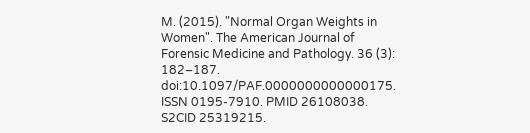M. (2015). "Normal Organ Weights in Women". The American Journal of Forensic Medicine and Pathology. 36 (3): 182–187. doi:10.1097/PAF.0000000000000175. ISSN 0195-7910. PMID 26108038. S2CID 25319215.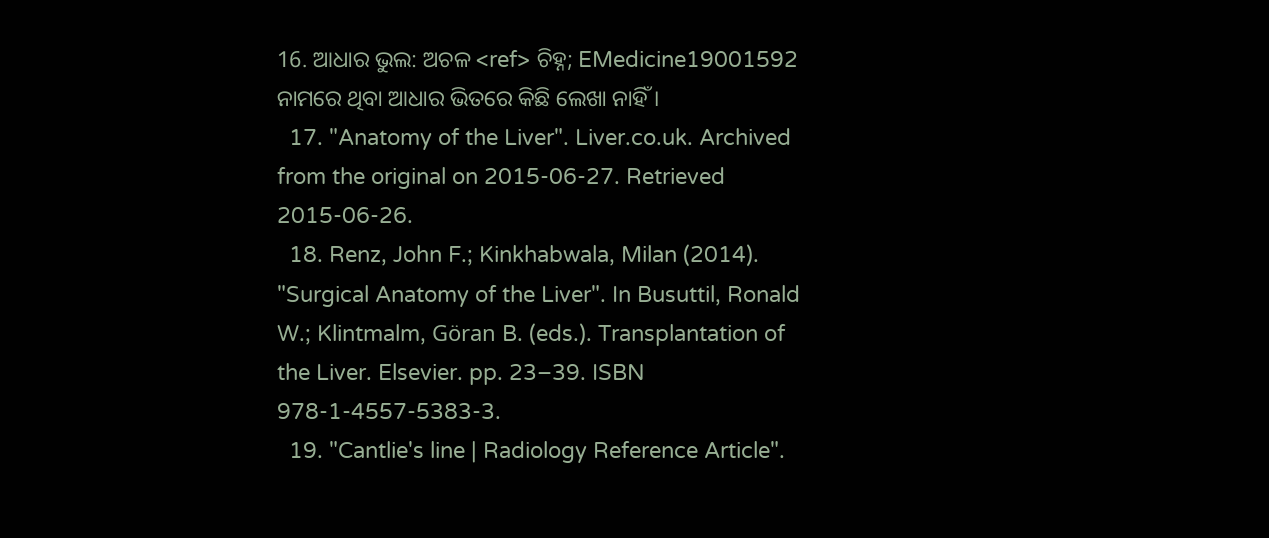16. ଆଧାର ଭୁଲ: ଅଚଳ <ref> ଚିହ୍ନ; EMedicine19001592 ନାମରେ ଥିବା ଆଧାର ଭିତରେ କିଛି ଲେଖା ନାହିଁ ।
  17. "Anatomy of the Liver". Liver.co.uk. Archived from the original on 2015-06-27. Retrieved 2015-06-26.
  18. Renz, John F.; Kinkhabwala, Milan (2014). "Surgical Anatomy of the Liver". In Busuttil, Ronald W.; Klintmalm, Göran B. (eds.). Transplantation of the Liver. Elsevier. pp. 23–39. ISBN 978-1-4557-5383-3.
  19. "Cantlie's line | Radiology Reference Article".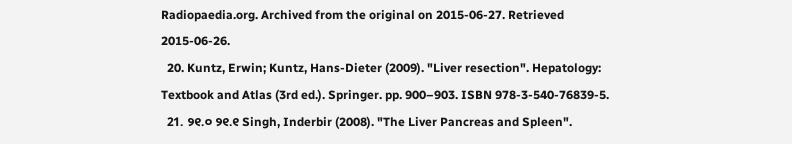Radiopaedia.org. Archived from the original on 2015-06-27. Retrieved 2015-06-26.
  20. Kuntz, Erwin; Kuntz, Hans-Dieter (2009). "Liver resection". Hepatology: Textbook and Atlas (3rd ed.). Springer. pp. 900–903. ISBN 978-3-540-76839-5.
  21. ୨୧.୦ ୨୧.୧ Singh, Inderbir (2008). "The Liver Pancreas and Spleen".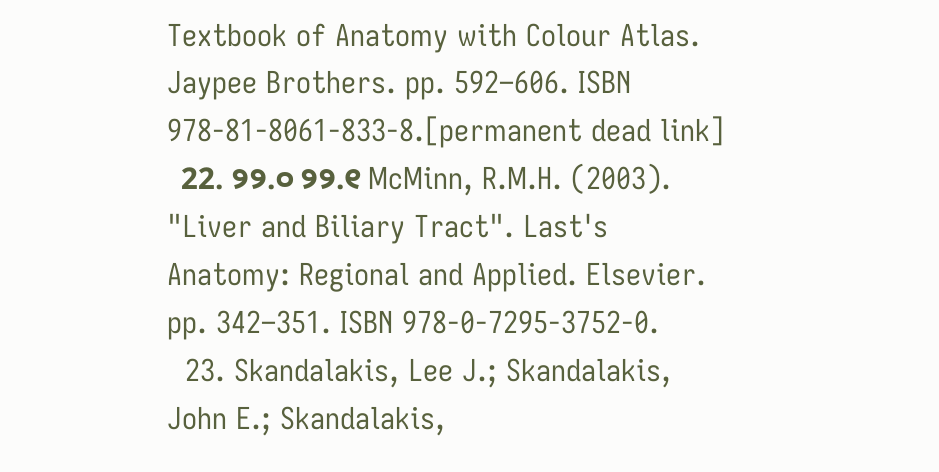Textbook of Anatomy with Colour Atlas. Jaypee Brothers. pp. 592–606. ISBN 978-81-8061-833-8.[permanent dead link]
  22. ୨୨.୦ ୨୨.୧ McMinn, R.M.H. (2003). "Liver and Biliary Tract". Last's Anatomy: Regional and Applied. Elsevier. pp. 342–351. ISBN 978-0-7295-3752-0.
  23. Skandalakis, Lee J.; Skandalakis, John E.; Skandalakis,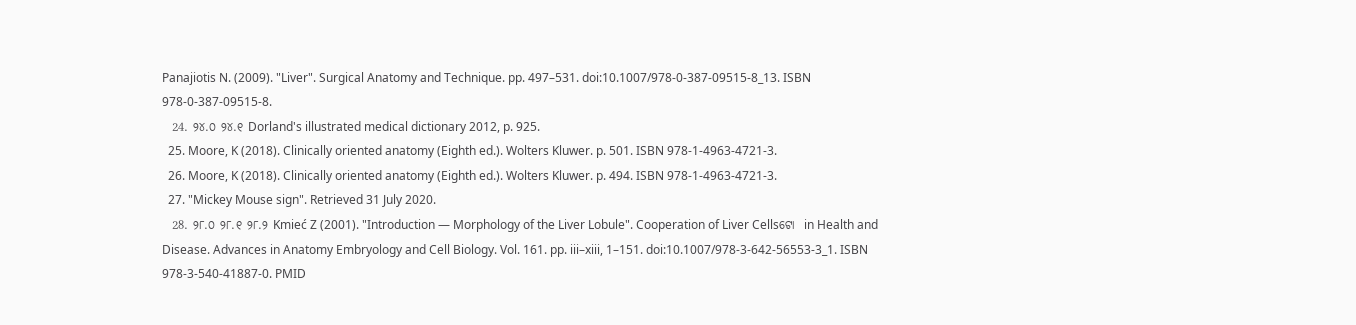Panajiotis N. (2009). "Liver". Surgical Anatomy and Technique. pp. 497–531. doi:10.1007/978-0-387-09515-8_13. ISBN 978-0-387-09515-8.
  24. ୨୪.୦ ୨୪.୧ Dorland's illustrated medical dictionary 2012, p. 925.
  25. Moore, K (2018). Clinically oriented anatomy (Eighth ed.). Wolters Kluwer. p. 501. ISBN 978-1-4963-4721-3.
  26. Moore, K (2018). Clinically oriented anatomy (Eighth ed.). Wolters Kluwer. p. 494. ISBN 978-1-4963-4721-3.
  27. "Mickey Mouse sign". Retrieved 31 July 2020.
  28. ୨୮.୦ ୨୮.୧ ୨୮.୨ Kmieć Z (2001). "Introduction — Morphology of the Liver Lobule". Cooperation of Liver Cellsଟୋ  in Health and Disease. Advances in Anatomy Embryology and Cell Biology. Vol. 161. pp. iii–xiii, 1–151. doi:10.1007/978-3-642-56553-3_1. ISBN 978-3-540-41887-0. PMID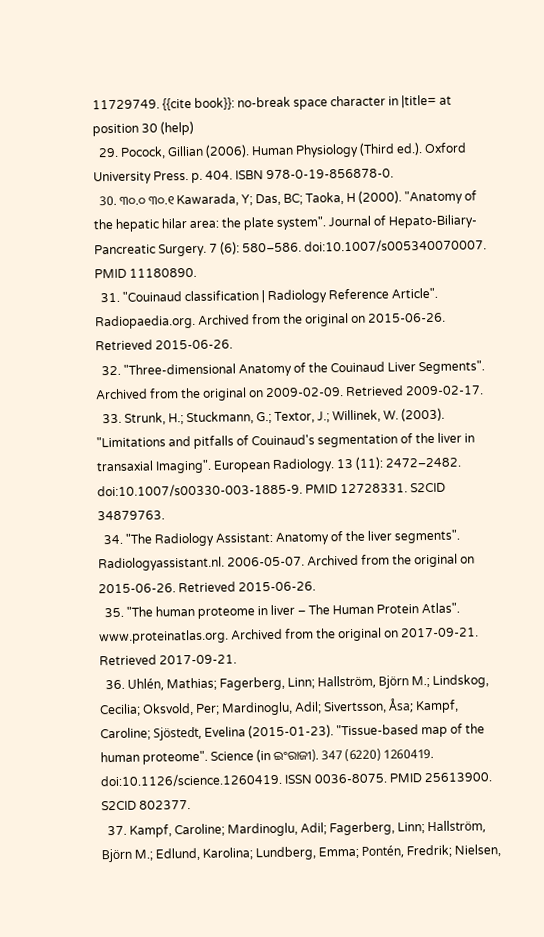11729749. {{cite book}}: no-break space character in |title= at position 30 (help)
  29. Pocock, Gillian (2006). Human Physiology (Third ed.). Oxford University Press. p. 404. ISBN 978-0-19-856878-0.
  30. ୩୦.୦ ୩୦.୧ Kawarada, Y; Das, BC; Taoka, H (2000). "Anatomy of the hepatic hilar area: the plate system". Journal of Hepato-Biliary-Pancreatic Surgery. 7 (6): 580–586. doi:10.1007/s005340070007. PMID 11180890.
  31. "Couinaud classification | Radiology Reference Article". Radiopaedia.org. Archived from the original on 2015-06-26. Retrieved 2015-06-26.
  32. "Three-dimensional Anatomy of the Couinaud Liver Segments". Archived from the original on 2009-02-09. Retrieved 2009-02-17.
  33. Strunk, H.; Stuckmann, G.; Textor, J.; Willinek, W. (2003). "Limitations and pitfalls of Couinaud's segmentation of the liver in transaxial Imaging". European Radiology. 13 (11): 2472–2482. doi:10.1007/s00330-003-1885-9. PMID 12728331. S2CID 34879763.
  34. "The Radiology Assistant: Anatomy of the liver segments". Radiologyassistant.nl. 2006-05-07. Archived from the original on 2015-06-26. Retrieved 2015-06-26.
  35. "The human proteome in liver – The Human Protein Atlas". www.proteinatlas.org. Archived from the original on 2017-09-21. Retrieved 2017-09-21.
  36. Uhlén, Mathias; Fagerberg, Linn; Hallström, Björn M.; Lindskog, Cecilia; Oksvold, Per; Mardinoglu, Adil; Sivertsson, Åsa; Kampf, Caroline; Sjöstedt, Evelina (2015-01-23). "Tissue-based map of the human proteome". Science (in ଇଂରାଜୀ). 347 (6220) 1260419. doi:10.1126/science.1260419. ISSN 0036-8075. PMID 25613900. S2CID 802377.
  37. Kampf, Caroline; Mardinoglu, Adil; Fagerberg, Linn; Hallström, Björn M.; Edlund, Karolina; Lundberg, Emma; Pontén, Fredrik; Nielsen,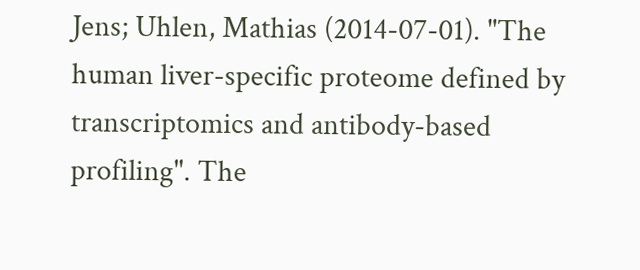Jens; Uhlen, Mathias (2014-07-01). "The human liver-specific proteome defined by transcriptomics and antibody-based profiling". The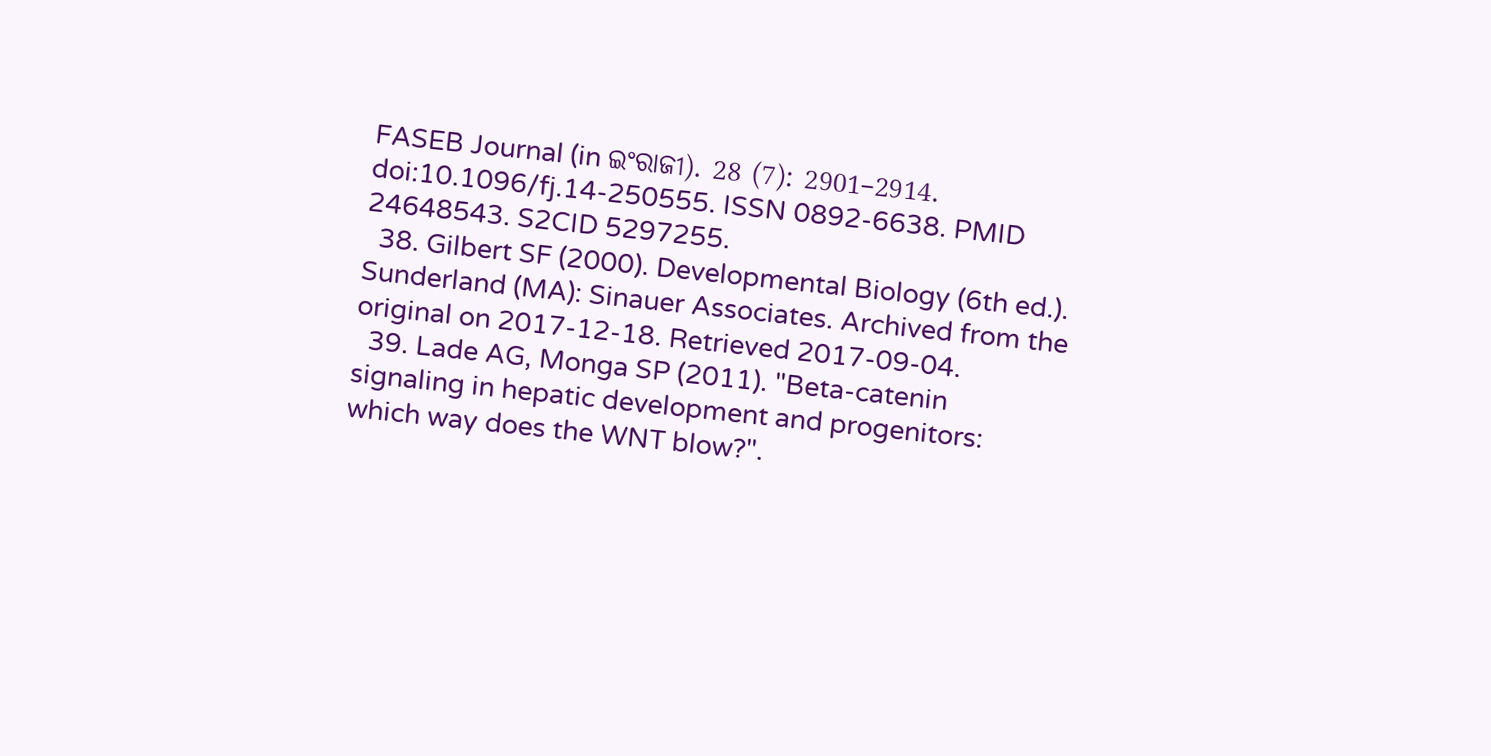FASEB Journal (in ଇଂରାଜୀ). 28 (7): 2901–2914. doi:10.1096/fj.14-250555. ISSN 0892-6638. PMID 24648543. S2CID 5297255.
  38. Gilbert SF (2000). Developmental Biology (6th ed.). Sunderland (MA): Sinauer Associates. Archived from the original on 2017-12-18. Retrieved 2017-09-04.
  39. Lade AG, Monga SP (2011). "Beta-catenin signaling in hepatic development and progenitors: which way does the WNT blow?".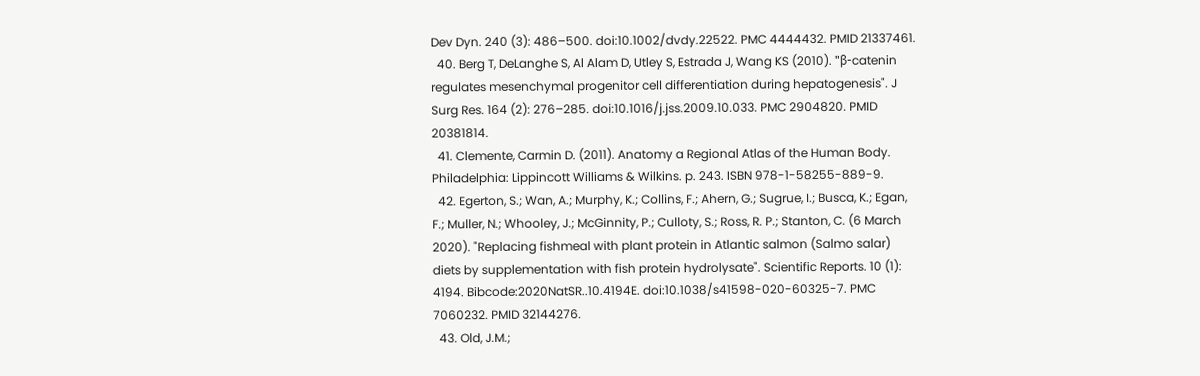Dev Dyn. 240 (3): 486–500. doi:10.1002/dvdy.22522. PMC 4444432. PMID 21337461.
  40. Berg T, DeLanghe S, Al Alam D, Utley S, Estrada J, Wang KS (2010). "β-catenin regulates mesenchymal progenitor cell differentiation during hepatogenesis". J Surg Res. 164 (2): 276–285. doi:10.1016/j.jss.2009.10.033. PMC 2904820. PMID 20381814.
  41. Clemente, Carmin D. (2011). Anatomy a Regional Atlas of the Human Body. Philadelphia: Lippincott Williams & Wilkins. p. 243. ISBN 978-1-58255-889-9.
  42. Egerton, S.; Wan, A.; Murphy, K.; Collins, F.; Ahern, G.; Sugrue, I.; Busca, K.; Egan, F.; Muller, N.; Whooley, J.; McGinnity, P.; Culloty, S.; Ross, R. P.; Stanton, C. (6 March 2020). "Replacing fishmeal with plant protein in Atlantic salmon (Salmo salar) diets by supplementation with fish protein hydrolysate". Scientific Reports. 10 (1): 4194. Bibcode:2020NatSR..10.4194E. doi:10.1038/s41598-020-60325-7. PMC 7060232. PMID 32144276.
  43. Old, J.M.;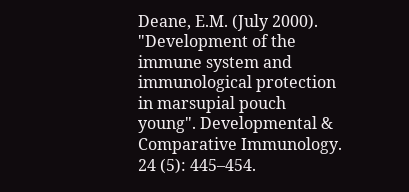Deane, E.M. (July 2000). "Development of the immune system and immunological protection in marsupial pouch young". Developmental & Comparative Immunology. 24 (5): 445–454.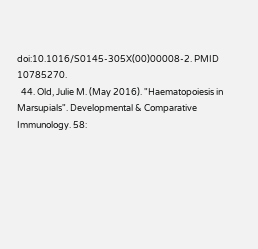doi:10.1016/S0145-305X(00)00008-2. PMID 10785270.
  44. Old, Julie M. (May 2016). "Haematopoiesis in Marsupials". Developmental & Comparative Immunology. 58: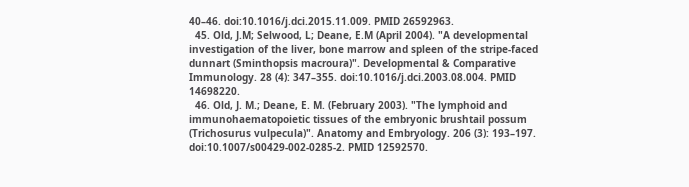40–46. doi:10.1016/j.dci.2015.11.009. PMID 26592963.
  45. Old, J.M; Selwood, L; Deane, E.M (April 2004). "A developmental investigation of the liver, bone marrow and spleen of the stripe-faced dunnart (Sminthopsis macroura)". Developmental & Comparative Immunology. 28 (4): 347–355. doi:10.1016/j.dci.2003.08.004. PMID 14698220.
  46. Old, J. M.; Deane, E. M. (February 2003). "The lymphoid and immunohaematopoietic tissues of the embryonic brushtail possum (Trichosurus vulpecula)". Anatomy and Embryology. 206 (3): 193–197. doi:10.1007/s00429-002-0285-2. PMID 12592570.